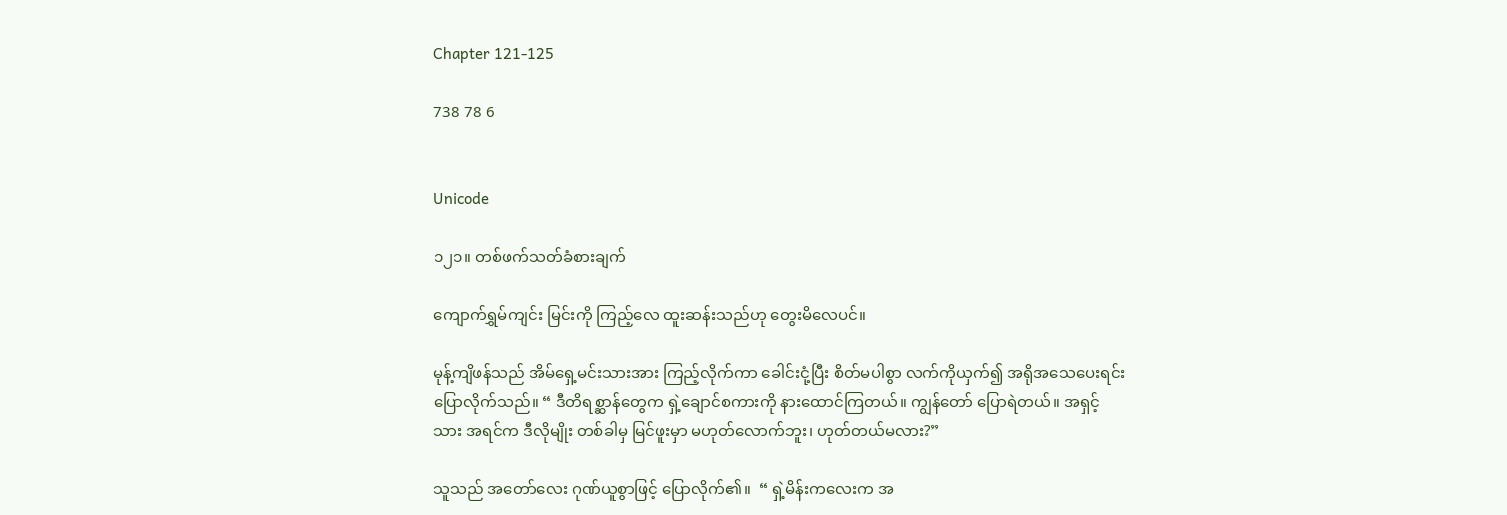Chapter 121-125

738 78 6


Unicode

၁၂၁။ တစ်ဖက်သတ်ခံစားချက်

ကျောက်ရွှမ်ကျင်း မြင်းကို ကြည့်လေ ထူးဆန်းသည်ဟု တွေးမိလေပင်။

မုန့်ကျိဖန်သည် အိမ်ရှေ့မင်းသားအား ကြည့်လိုက်ကာ ခေါင်းငုံ့ပြီး စိတ်မပါစွာ လက်ကိုယှက်၍ အရိုအသေပေးရင်း ပြောလိုက်သည်။ “ ဒီတိရစ္ဆာန်တွေက ရှဲ့ချောင်စကားကို နားထောင်ကြတယ်။ ကျွန်တော် ပြောရဲတယ်။ အရှင့်သား အရင်က ဒီလိုမျိုး တစ်ခါမှ မြင်ဖူးမှာ မဟုတ်လောက်ဘူး၊ ဟုတ်တယ်မလား?”

သူသည် အတော်လေး ဂုဏ်ယူစွာဖြင့် ပြောလိုက်၏။  “ ရှဲ့မိန်းကလေးက အ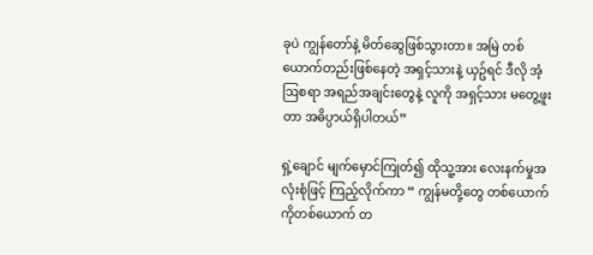ခုပဲ ကျွန်တော်နဲ့ မိတ်ဆွေဖြစ်သွားတာ။ အမြဲ တစ်ယောက်တည်းဖြစ်နေတဲ့ အရှင့်သားနဲ့ ယှဥ်ရင် ဒီလို အံ့ဩစရာ အရည်အချင်းတွေနဲ့ လူကို အရှင့်သား မတွေ့ဖူးတာ အဓိပ္ပာယ်ရှိပါတယ်”

ရှဲ့ချောင် မျက်မှောင်ကြုတ်၍ ထိုသူ့အား လေးနက်မှုအလုံးစုံဖြင့် ကြည့်လိုက်ကာ “ ကျွန်မတို့တွေ တစ်ယောက်ကိုတစ်ယောက် တ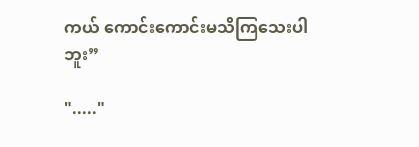ကယ် ကောင်းကောင်းမသိကြသေးပါဘူး”

"....."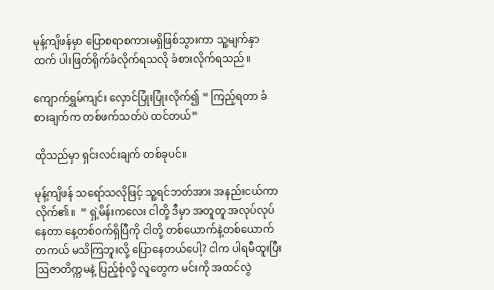မုန့်ကျိဖန်မှာ ပြောစရာစကားမရှိဖြစ်သွားကာ သူ့မျက်နှာထက် ပါးဖြတ်ရိုက်ခံလိုက်ရသလို ခံစားလိုက်ရသည်။

ကျောက်ရွှမ်ကျင်း လှောင်ပြုံးပြုံးလိုက်၍ “ ကြည့်ရတာ ခံစားချက်က တစ်ဖက်သတ်ပဲ ထင်တယ်”

ထိုသည်မှာ ရှင်းလင်းချက် တစ်ခုပင်။

မုန့်ကျိဖန် သရော်သလိုဖြင့် သူ့ရင်ဘတ်အား အနည်းငယ်ကာလိုက်၏။  “ ရှဲ့မိန်းကလေး ငါတို့ ဒီမှာ အတူတူ အလုပ်လုပ်နေတာ နေ့တစ်ဝက်ရှိပြီကို ငါတို့ တစ်ယောက်နဲ့တစ်ယောက် တကယ် မသိကြဘူးလို့ ပြောနေတယ်ပေါ့? ငါက ပါရမီထူးပြီး ဩဇာတိက္ကမနဲ့ ပြည့်စုံလို့ လူတွေက မင်းကို အထင်လွဲ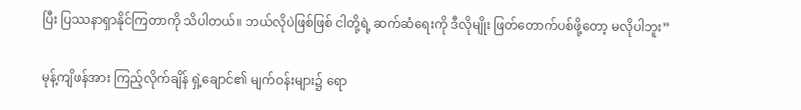ပြီး ပြဿနာရှာနိုင်ကြတာကို သိပါတယ်။ ဘယ်လိုပဲဖြစ်ဖြစ် ငါတို့ရဲ့ ဆက်ဆံရေးကို ဒီလိုမျိုး ဖြတ်တောက်ပစ်ဖို့တော့ မလိုပါဘူး”

မုန့်ကျိဖန်အား ကြည့်လိုက်ချိန် ရှဲ့ချောင်၏ မျက်ဝန်းများ၌ ရော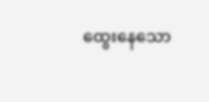ထွေးနေသော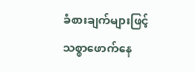ခံစားချက်များဖြင့် သစ္စာဖောက်နေ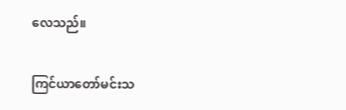လေသည်။

ကြင်ယာတော်မင်းသ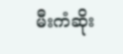မီးကံဆိုး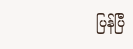ပြန်ပြီ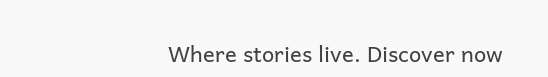Where stories live. Discover now